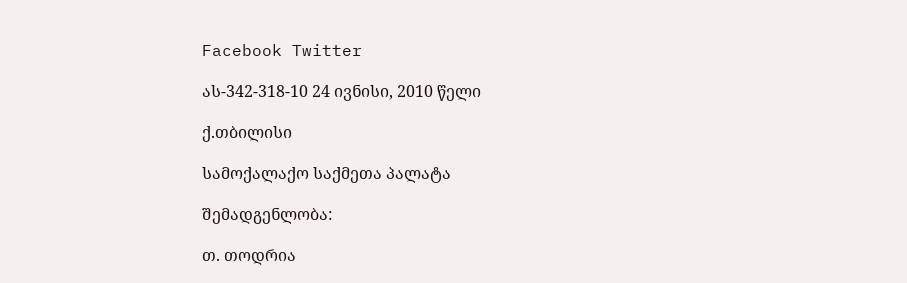Facebook Twitter

ას-342-318-10 24 ივნისი, 2010 წელი

ქ.თბილისი

სამოქალაქო საქმეთა პალატა

შემადგენლობა:

თ. თოდრია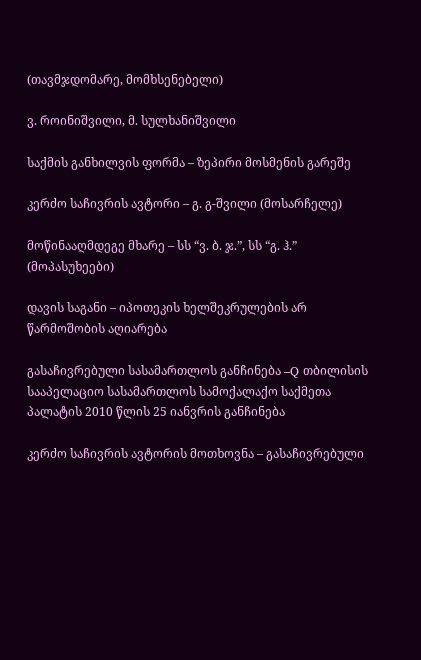(თავმჯდომარე, მომხსენებელი)

ვ. როინიშვილი, მ. სულხანიშვილი

საქმის განხილვის ფორმა – ზეპირი მოსმენის გარეშე

კერძო საჩივრის ავტორი – გ. გ-შვილი (მოსარჩელე)

მოწინააღმდეგე მხარე – სს “ვ. ბ. ჯ.”, სს “გ. ჰ.” (მოპასუხეები)

დავის საგანი – იპოთეკის ხელშეკრულების არ წარმოშობის აღიარება

გასაჩივრებული სასამართლოს განჩინება –Q თბილისის სააპელაციო სასამართლოს სამოქალაქო საქმეთა პალატის 2010 წლის 25 იანვრის განჩინება

კერძო საჩივრის ავტორის მოთხოვნა – გასაჩივრებული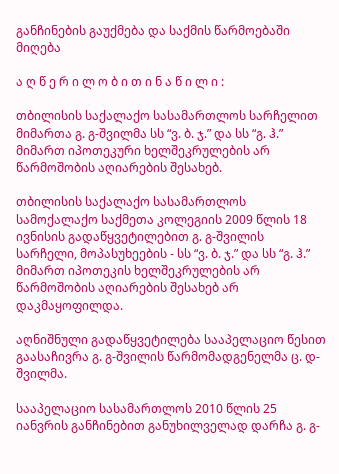განჩინების გაუქმება და საქმის წარმოებაში მიღება

ა ღ წ ე რ ი ლ ო ბ ი თ ი ნ ა წ ი ლ ი :

თბილისის საქალაქო სასამართლოს სარჩელით მიმართა გ. გ-შვილმა სს “ვ. ბ. ჯ.” და სს “გ. ჰ.” მიმართ იპოთეკური ხელშეკრულების არ წარმოშობის აღიარების შესახებ.

თბილისის საქალაქო სასამართლოს სამოქალაქო საქმეთა კოლეგიის 2009 წლის 18 ივნისის გადაწყვეტილებით გ. გ-შვილის სარჩელი, მოპასუხეების - სს “ვ. ბ. ჯ.” და სს “გ. ჰ.” მიმართ იპოთეკის ხელშეკრულების არ წარმოშობის აღიარების შესახებ არ დაკმაყოფილდა.

აღნიშნული გადაწყვეტილება სააპელაციო წესით გაასაჩივრა გ. გ-შვილის წარმომადგენელმა ც. დ-შვილმა.

სააპელაციო სასამართლოს 2010 წლის 25 იანვრის განჩინებით განუხილველად დარჩა გ. გ-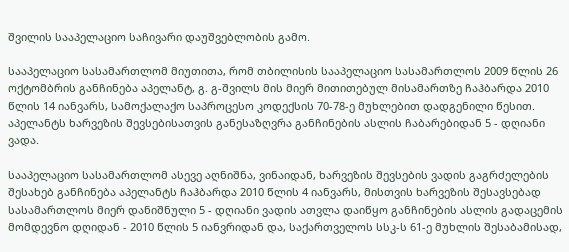შვილის სააპელაციო საჩივარი დაუშვებლობის გამო.

სააპელაციო სასამართლომ მიუთითა, რომ თბილისის სააპელაციო სასამართლოს 2009 წლის 26 ოქტომბრის განჩინება აპელანტ, გ. გ-შვილს მის მიერ მითითებულ მისამართზე ჩაჰბარდა 2010 წლის 14 იანვარს, სამოქალაქო საპროცესო კოდექსის 70-78-ე მუხლებით დადგენილი წესით. აპელანტს ხარვეზის შევსებისათვის განესაზღვრა განჩინების ასლის ჩაბარებიდან 5 - დღიანი ვადა.

სააპელაციო სასამართლომ ასევე აღნიშნა, ვინაიდან, ხარვეზის შევსების ვადის გაგრძელების შესახებ განჩინება აპელანტს ჩაჰბარდა 2010 წლის 4 იანვარს, მისთვის ხარვეზის შესავსებად სასამართლოს მიერ დანიშნული 5 - დღიანი ვადის ათვლა დაიწყო განჩინების ასლის გადაცემის მომდევნო დღიდან - 2010 წლის 5 იანვრიდან და, საქართველოს სსკ-ს 61-ე მუხლის შესაბამისად,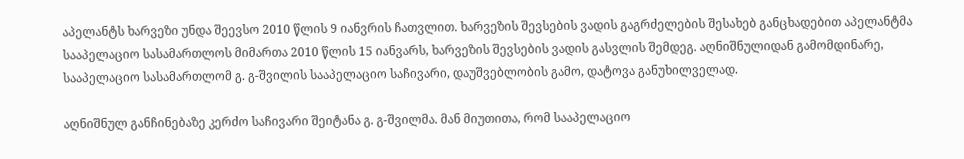აპელანტს ხარვეზი უნდა შეევსო 2010 წლის 9 იანვრის ჩათვლით. ხარვეზის შევსების ვადის გაგრძელების შესახებ განცხადებით აპელანტმა სააპელაციო სასამართლოს მიმართა 2010 წლის 15 იანვარს, ხარვეზის შევსების ვადის გასვლის შემდეგ. აღნიშნულიდან გამომდინარე, სააპელაციო სასამართლომ გ. გ-შვილის სააპელაციო საჩივარი, დაუშვებლობის გამო, დატოვა განუხილველად.

აღნიშნულ განჩინებაზე კერძო საჩივარი შეიტანა გ. გ-შვილმა. მან მიუთითა, რომ სააპელაციო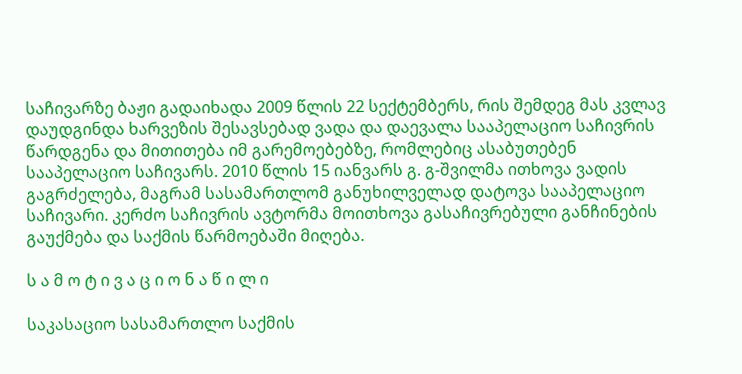საჩივარზე ბაჟი გადაიხადა 2009 წლის 22 სექტემბერს, რის შემდეგ მას კვლავ დაუდგინდა ხარვეზის შესავსებად ვადა და დაევალა სააპელაციო საჩივრის წარდგენა და მითითება იმ გარემოებებზე, რომლებიც ასაბუთებენ სააპელაციო საჩივარს. 2010 წლის 15 იანვარს გ. გ-შვილმა ითხოვა ვადის გაგრძელება, მაგრამ სასამართლომ განუხილველად დატოვა სააპელაციო საჩივარი. კერძო საჩივრის ავტორმა მოითხოვა გასაჩივრებული განჩინების გაუქმება და საქმის წარმოებაში მიღება.

ს ა მ ო ტ ი ვ ა ც ი ო ნ ა წ ი ლ ი

საკასაციო სასამართლო საქმის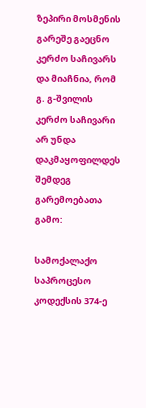ზეპირი მოსმენის გარეშე გაეცნო კერძო საჩივარს და მიაჩნია, რომ გ. გ-შვილის კერძო საჩივარი არ უნდა დაკმაყოფილდეს შემდეგ გარემოებათა გამო:

სამოქალაქო საპროცესო კოდექსის 374-ე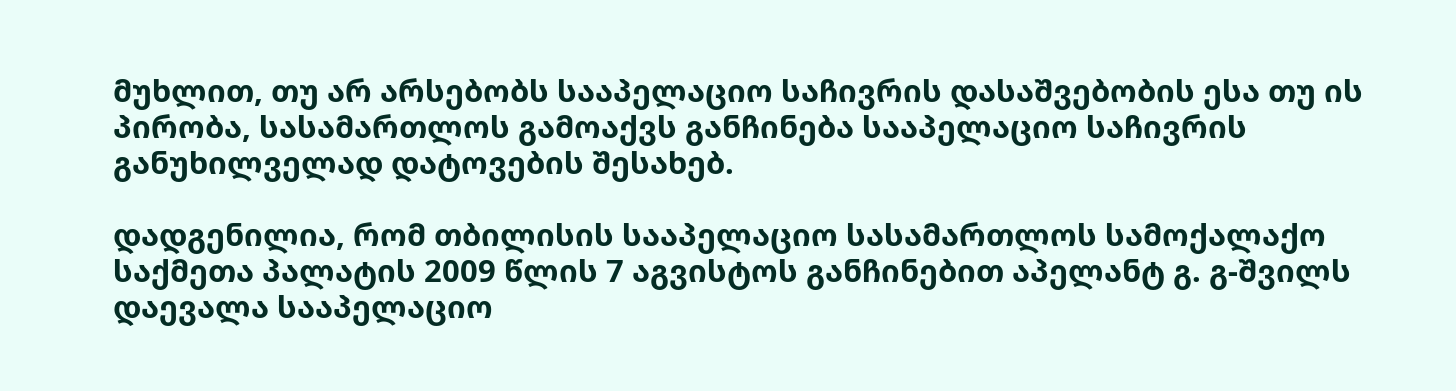მუხლით, თუ არ არსებობს სააპელაციო საჩივრის დასაშვებობის ესა თუ ის პირობა, სასამართლოს გამოაქვს განჩინება სააპელაციო საჩივრის განუხილველად დატოვების შესახებ.

დადგენილია, რომ თბილისის სააპელაციო სასამართლოს სამოქალაქო საქმეთა პალატის 2009 წლის 7 აგვისტოს განჩინებით აპელანტ გ. გ-შვილს დაევალა სააპელაციო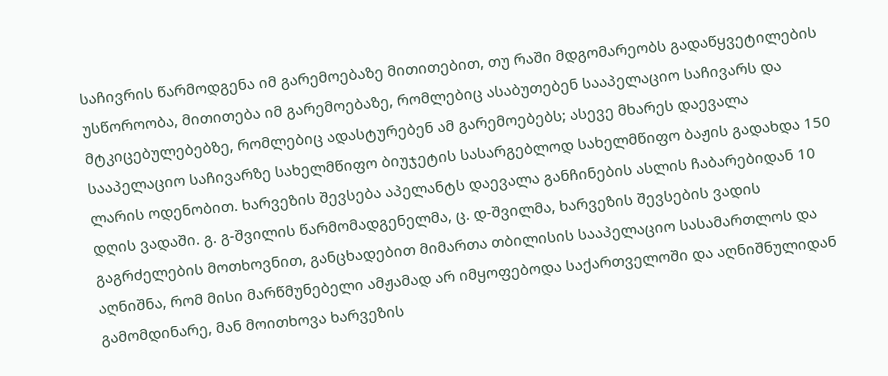საჩივრის წარმოდგენა იმ გარემოებაზე მითითებით, თუ რაში მდგომარეობს გადაწყვეტილების უსწოროობა, მითითება იმ გარემოებაზე, რომლებიც ასაბუთებენ სააპელაციო საჩივარს და მტკიცებულებებზე, რომლებიც ადასტურებენ ამ გარემოებებს; ასევე მხარეს დაევალა სააპელაციო საჩივარზე სახელმწიფო ბიუჯეტის სასარგებლოდ სახელმწიფო ბაჟის გადახდა 150 ლარის ოდენობით. ხარვეზის შევსება აპელანტს დაევალა განჩინების ასლის ჩაბარებიდან 10 დღის ვადაში. გ. გ-შვილის წარმომადგენელმა, ც. დ-შვილმა, ხარვეზის შევსების ვადის გაგრძელების მოთხოვნით, განცხადებით მიმართა თბილისის სააპელაციო სასამართლოს და აღნიშნა, რომ მისი მარწმუნებელი ამჟამად არ იმყოფებოდა საქართველოში და აღნიშნულიდან გამომდინარე, მან მოითხოვა ხარვეზის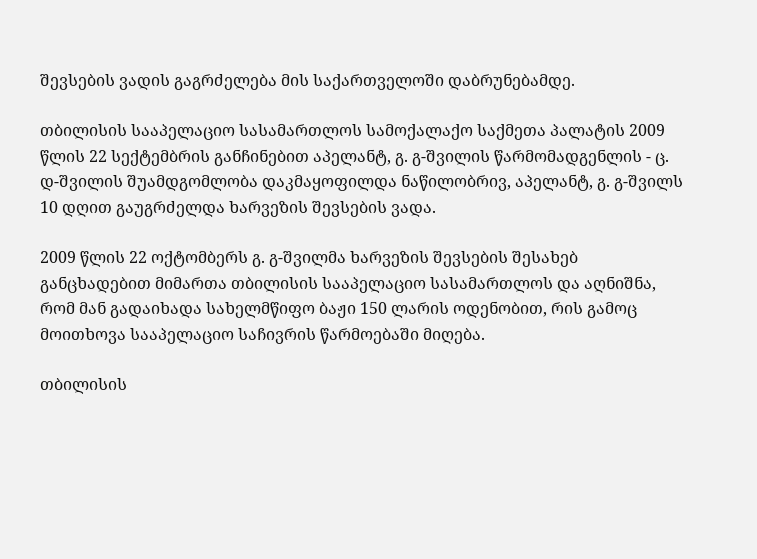შევსების ვადის გაგრძელება მის საქართველოში დაბრუნებამდე.

თბილისის სააპელაციო სასამართლოს სამოქალაქო საქმეთა პალატის 2009 წლის 22 სექტემბრის განჩინებით აპელანტ, გ. გ-შვილის წარმომადგენლის - ც. დ-შვილის შუამდგომლობა დაკმაყოფილდა ნაწილობრივ, აპელანტ, გ. გ-შვილს 10 დღით გაუგრძელდა ხარვეზის შევსების ვადა.

2009 წლის 22 ოქტომბერს გ. გ-შვილმა ხარვეზის შევსების შესახებ განცხადებით მიმართა თბილისის სააპელაციო სასამართლოს და აღნიშნა, რომ მან გადაიხადა სახელმწიფო ბაჟი 150 ლარის ოდენობით, რის გამოც მოითხოვა სააპელაციო საჩივრის წარმოებაში მიღება.

თბილისის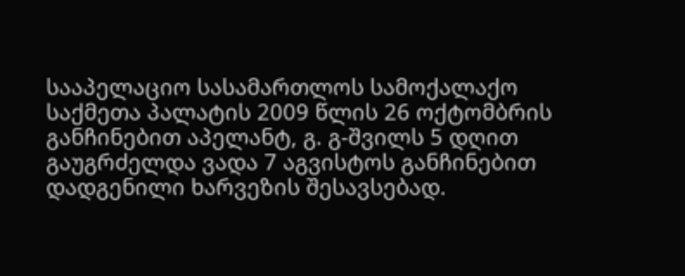სააპელაციო სასამართლოს სამოქალაქო საქმეთა პალატის 2009 წლის 26 ოქტომბრის განჩინებით აპელანტ, გ. გ-შვილს 5 დღით გაუგრძელდა ვადა 7 აგვისტოს განჩინებით დადგენილი ხარვეზის შესავსებად.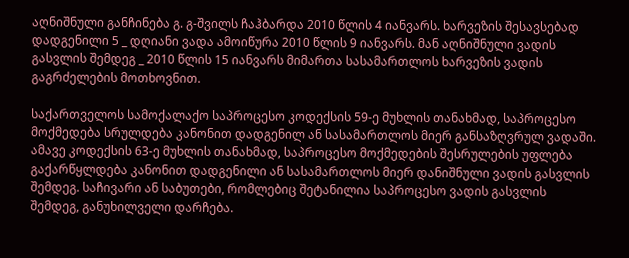აღნიშნული განჩინება გ. გ-შვილს ჩაჰბარდა 2010 წლის 4 იანვარს. ხარვეზის შესავსებად დადგენილი 5 _ დღიანი ვადა ამოიწურა 2010 წლის 9 იანვარს. მან აღნიშნული ვადის გასვლის შემდეგ _ 2010 წლის 15 იანვარს მიმართა სასამართლოს ხარვეზის ვადის გაგრძელების მოთხოვნით.

საქართველოს სამოქალაქო საპროცესო კოდექსის 59-ე მუხლის თანახმად, საპროცესო მოქმედება სრულდება კანონით დადგენილ ან სასამართლოს მიერ განსაზღვრულ ვადაში. ამავე კოდექსის 63-ე მუხლის თანახმად, საპროცესო მოქმედების შესრულების უფლება გაქარწყლდება კანონით დადგენილი ან სასამართლოს მიერ დანიშნული ვადის გასვლის შემდეგ. საჩივარი ან საბუთები, რომლებიც შეტანილია საპროცესო ვადის გასვლის შემდეგ, განუხილველი დარჩება.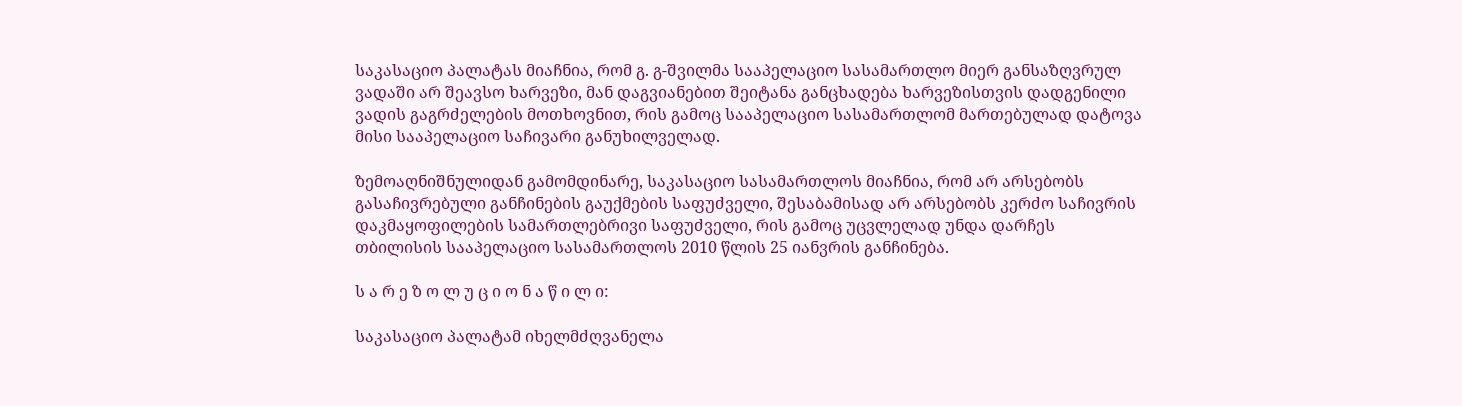საკასაციო პალატას მიაჩნია, რომ გ. გ-შვილმა სააპელაციო სასამართლო მიერ განსაზღვრულ ვადაში არ შეავსო ხარვეზი, მან დაგვიანებით შეიტანა განცხადება ხარვეზისთვის დადგენილი ვადის გაგრძელების მოთხოვნით, რის გამოც სააპელაციო სასამართლომ მართებულად დატოვა მისი სააპელაციო საჩივარი განუხილველად.

ზემოაღნიშნულიდან გამომდინარე, საკასაციო სასამართლოს მიაჩნია, რომ არ არსებობს გასაჩივრებული განჩინების გაუქმების საფუძველი, შესაბამისად არ არსებობს კერძო საჩივრის დაკმაყოფილების სამართლებრივი საფუძველი, რის გამოც უცვლელად უნდა დარჩეს თბილისის სააპელაციო სასამართლოს 2010 წლის 25 იანვრის განჩინება.

ს ა რ ე ზ ო ლ უ ც ი ო ნ ა წ ი ლ ი:

საკასაციო პალატამ იხელმძღვანელა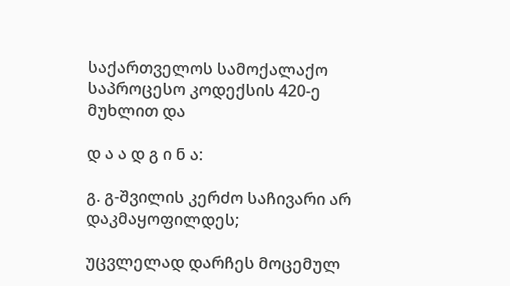საქართველოს სამოქალაქო საპროცესო კოდექსის 420-ე მუხლით და

დ ა ა დ გ ი ნ ა:

გ. გ-შვილის კერძო საჩივარი არ დაკმაყოფილდეს;

უცვლელად დარჩეს მოცემულ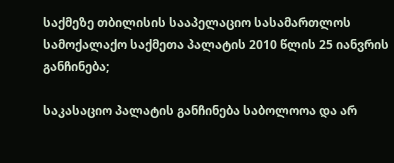საქმეზე თბილისის სააპელაციო სასამართლოს სამოქალაქო საქმეთა პალატის 2010 წლის 25 იანვრის განჩინება;

საკასაციო პალატის განჩინება საბოლოოა და არ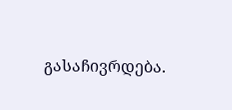გასაჩივრდება.